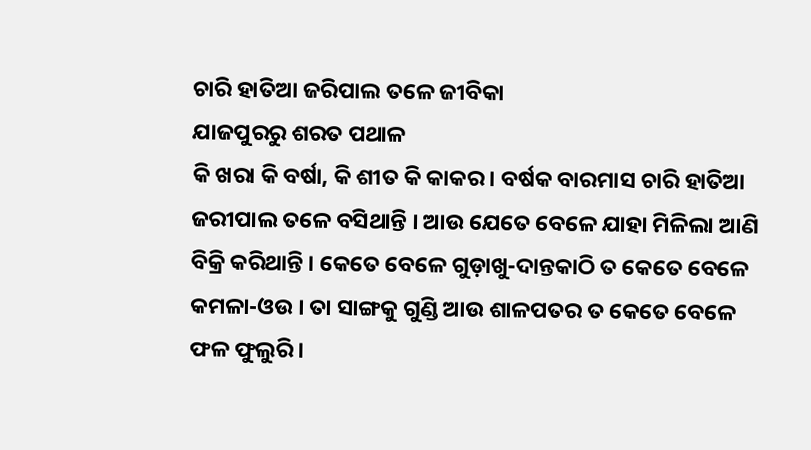ଚାରି ହାତିଆ ଜରିପାଲ ତଳେ ଜୀବିକା
ଯାଜପୁରରୁ ଶରତ ପଥାଳ
କି ଖରା କି ବର୍ଷା, କି ଶୀତ କି କାକର । ବର୍ଷକ ବାରମାସ ଚାରି ହାତିଆ ଜରୀପାଲ ତଳେ ବସିଥାନ୍ତି । ଆଉ ଯେତେ ବେଳେ ଯାହା ମିଳିଲା ଆଣି ବିକ୍ରି କରିଥାନ୍ତି । କେତେ ବେଳେ ଗୁଡ଼ାଖୁ-ଦାନ୍ତକାଠି ତ କେତେ ବେଳେ କମଳା-ଓଉ । ତା ସାଙ୍ଗକୁ ଗୁଣ୍ଡି ଆଉ ଶାଳପତର ତ କେତେ ବେଳେ ଫଳ ଫୁଲୁରି ।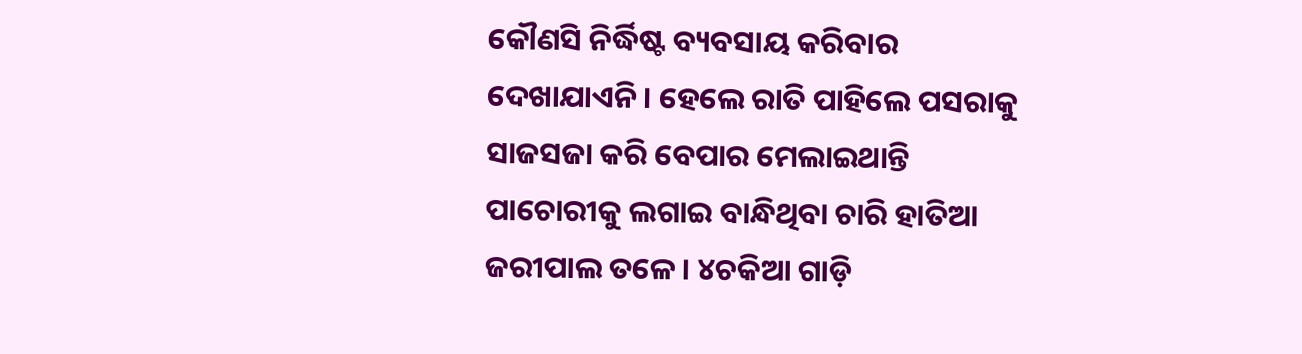କୌଣସି ନିର୍ଦ୍ଧିଷ୍ଟ ବ୍ୟବସାୟ କରିବାର ଦେଖାଯାଏନି । ହେଲେ ରାତି ପାହିଲେ ପସରାକୁ ସାଜସଜା କରି ବେପାର ମେଲାଇଥାନ୍ତି ପାଚୋରୀକୁ ଲଗାଇ ବାନ୍ଧିଥିବା ଚାରି ହାତିଆ ଜରୀପାଲ ତଳେ । ୪ଚକିଆ ଗାଡ଼ି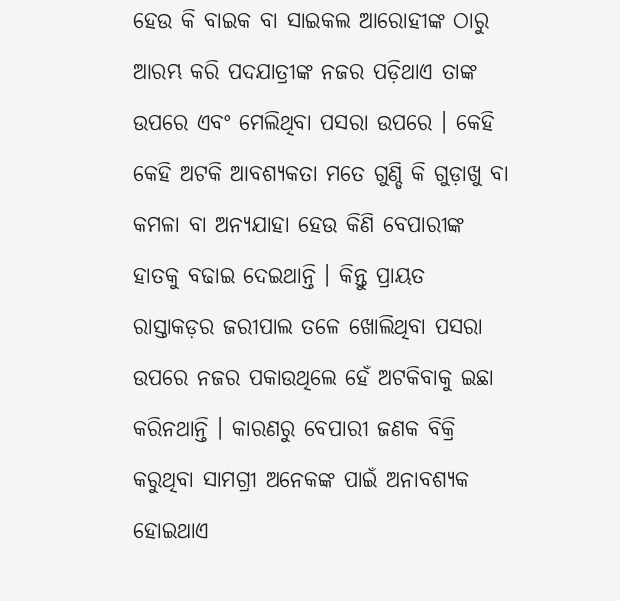ହେଉ କି ବାଇକ ବା ସାଇକଲ ଆରୋହୀଙ୍କ ଠାରୁ ଆରମ୍ଭ କରି ପଦଯାତ୍ରୀଙ୍କ ନଜର ପଡ଼ିଥାଏ ତାଙ୍କ ଉପରେ ଏବଂ ମେଲିଥିବା ପସରା ଉପରେ । କେହି କେହି ଅଟକି ଆବଶ୍ୟକତା ମତେ ଗୁଣ୍ଡି କି ଗୁଡ଼ାଖୁ ବା କମଳା ବା ଅନ୍ୟଯାହା ହେଉ କିଣି ବେପାରୀଙ୍କ ହାତକୁ ବଢାଇ ଦେଇଥାନ୍ତି । କିନ୍ତୁ ପ୍ରାୟତ ରାସ୍ତାକଡ଼ର ଜରୀପାଲ ତଳେ ଖୋଲିଥିବା ପସରା ଉପରେ ନଜର ପକାଉଥିଲେ ହେଁ ଅଟକିବାକୁ ଇଛା କରିନଥାନ୍ତି । କାରଣରୁ ବେପାରୀ ଜଣକ ବିକ୍ରି କରୁଥିବା ସାମଗ୍ରୀ ଅନେକଙ୍କ ପାଇଁ ଅନାବଶ୍ୟକ ହୋଇଥାଏ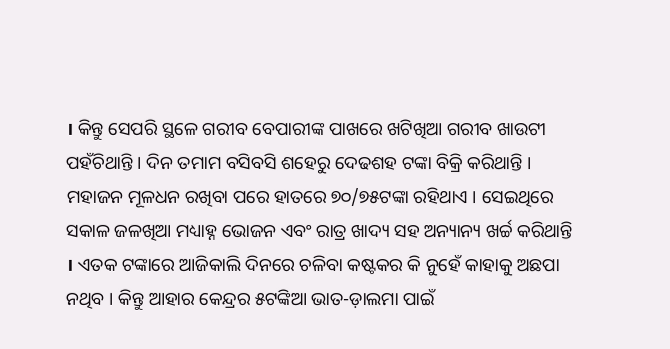। କିନ୍ତୁ ସେପରି ସ୍ଥଳେ ଗରୀବ ବେପାରୀଙ୍କ ପାଖରେ ଖଟିଖିଆ ଗରୀବ ଖାଉଟୀ ପହଁଚିଥାନ୍ତି । ଦିନ ତମାମ ବସିବସି ଶହେରୁ ଦେଢଶହ ଟଙ୍କା ବିକ୍ରି କରିଥାନ୍ତି । ମହାଜନ ମୂଳଧନ ରଖିବା ପରେ ହାତରେ ୭୦/୭୫ଟଙ୍କା ରହିଥାଏ । ସେଇଥିରେ ସକାଳ ଜଳଖିଆ ମଧ୍ୟାହ୍ନ ଭୋଜନ ଏବଂ ରାତ୍ର ଖାଦ୍ୟ ସହ ଅନ୍ୟାନ୍ୟ ଖର୍ଚ୍ଚ କରିଥାନ୍ତି । ଏତକ ଟଙ୍କାରେ ଆଜିକାଲି ଦିନରେ ଚଳିବା କଷ୍ଟକର କି ନୁହେଁ କାହାକୁ ଅଛପା ନଥିବ । କିନ୍ତୁ ଆହାର କେନ୍ଦ୍ରର ୫ଟଙ୍କିଆ ଭାତ-ଡ଼ାଲମା ପାଇଁ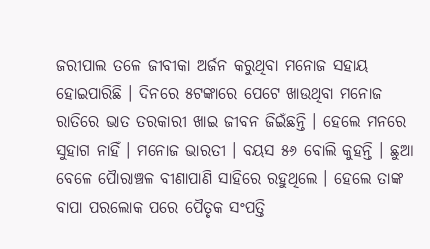ଜରୀପାଲ ତଳେ ଜୀବୀକା ଅର୍ଜନ କରୁଥିବା ମନୋଜ ସହାୟ ହୋଇପାରିଛି । ଦିନରେ ୫ଟଙ୍କାରେ ପେଟେ ଖାଉଥିବା ମନୋଜ ରାତିରେ ଭାତ ତରକାରୀ ଖାଇ ଜୀବନ ଜିଇଁଛନ୍ତି । ହେଲେ ମନରେ ସୁହାଗ ନାହିଁ । ମନୋଜ ଭାରତୀ । ବୟସ ୫୬ ବୋଲି କୁହନ୍ତି । ଛୁଆ ବେଳେ ପୈାରାଞ୍ଚଳ ବୀଣାପାଣି ସାହିରେ ରହୁଥିଲେ । ହେଲେ ତାଙ୍କ ବାପା ପରଲୋକ ପରେ ପୈତୃକ ସଂପତ୍ତି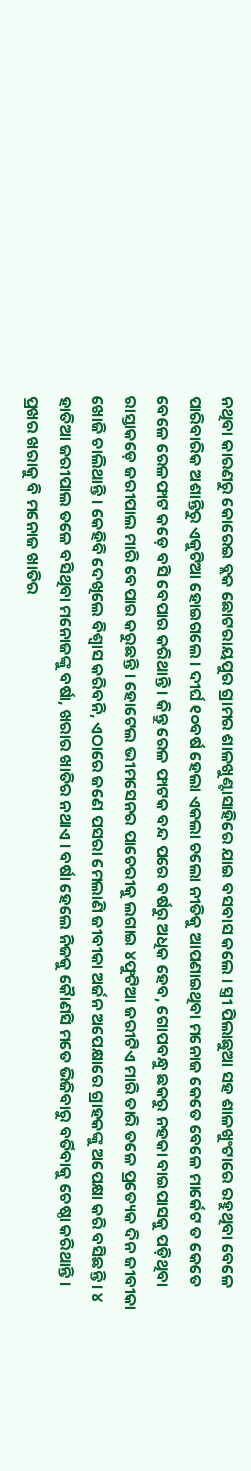ନଥିବା କାରଣରୁ କୋରେଇ ବ୍ଲକ ଛୋଟରାୟପୁର ଗ୍ରାମର ଶାଳଖୁଣ୍ଟାସାହିରେ ଯାଇ ବସବାସ କଲେ । ସ୍ତ୍ରୀ ପିଲାଛୁଆ ସହ ଶାଳଖୁଂଟାରେ ରହୁଥିବା ବେଳେ ପାରିବାରିକ ଅଶାନ୍ତିରୁ ଏକୁଟିଆ ହୋଇଗଲେ । ଦୀର୍ଘ ୧୦ବର୍ଷ ହେଲା ଏକଲା ଚଲୋ ନୀତିକୁ ଆପଣାଇଥିବା ମନୋଜ କେତେ ବେଳେ ମାର୍କେଟ ତ କେତେ ବେଳେ ରେଳଫାଟ କଡ଼େ ବସି ବେପାର କରିଥାନ୍ତି । କିନ୍ତୁ ରେଳ ଫାଟକ ବନ୍ଦ ପରେ ବର୍ଷରୁ ଅଧିକ ହେବ, ଗୋପବନ୍ଧୁ ଛକରୁ ନହକା ବାଇପାସକୁ ପଡ଼ିଥିବା ରାସ୍ତାକଡ଼େ ଜରୀପାଲ ମାରି ବେପାର କରୁଛନ୍ତି । ହୋଟେଲ ଭୀମସେନର ପାଚେରୀକୁ ଲଗାଇ ୪ଫୁଟିଆ ଜରୀଟିଏ ମାରି ତାରି ତଳେ ପ୍ରତ୍ୟେକ ଦିନ ଜୀବୀକା ଖୋଜି ଚାଲିଥାନ୍ତି । କେହିବି ଦେଖିଲେ ବିଶ୍ୱାସ କରିବନି, ଏଠାରେ ଜଣେ ପସରା ମେଲାଣି ଜୀବୀକା ଅର୍ଜନ ଅପେକ୍ଷାରେ ଗ୍ରାହକଙ୍କୁ ଅପେକ୍ଷା କରି ବସିଛନ୍ତି । ୪ ହାତିଆ ଜରୀପାଲ ତଳେ ବସିଥିବା ମନୋଜଙ୍କୁ ବର୍ଷା, ଖରାର ଖାତିର ନଥାଏ । ବର୍ଷା ହେଲେ ନିଜକୁ କୈାଣସି ମତେ ଭିଜିବାରୁ ବର୍ତିବାକୁ ଚେଷ୍ଠା କରିଥାନ୍ତି । ପ୍ରଖର ଖରାକୁ ବି ମନୋଜ ଖାତିର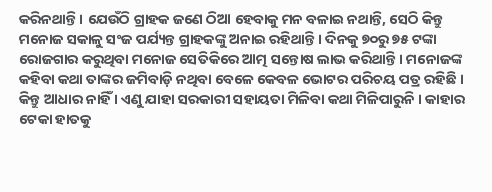କରିନଥାନ୍ତି । ଯେଉଁଠି ଗ୍ରାହକ ଜଣେ ଠିଆ ହେବାକୁ ମନ ବଳାଇ ନଥାନ୍ତି, ସେଠି କିନ୍ତୁ ମନୋଜ ସକାଳୁ ସଂଜ ପର୍ଯ୍ୟନ୍ତ ଗ୍ରାହକଙ୍କୁ ଅନାଇ ରହିଥାନ୍ତି । ଦିନକୁ ୭୦ରୁ ୭୫ ଟଙ୍କା ରୋଜଗାର କରୁଥିବା ମନୋଜ ସେତିକିରେ ଆତ୍ମ ସନ୍ତୋଷ ଲାଭ କରିଥାନ୍ତି । ମନୋଜଙ୍କ କହିବା କଥା ତାଙ୍କର ଜମିବାଡ଼ି ନଥିବା ବେଳେ କେବଳ ଭୋଟର ପରିଚୟ ପତ୍ର ରହିଛି । କିନ୍ତୁ ଆଧାର ନାହିଁ । ଏଣୁ ଯାହା ସରକାରୀ ସହାୟତା ମିଳିବା କଥା ମିଳିପାରୁନି । କାହାର ଟେକା ହାତକୁ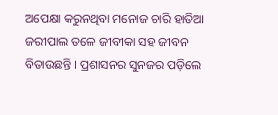ଅପେକ୍ଷା କରୁନଥିବା ମନୋଜ ଚାରି ହାତିଆ ଜରୀପାଲ ତଳେ ଜୀବୀକା ସହ ଜୀବନ ବିତାଉଛନ୍ତି । ପ୍ରଶାସନର ସୁନଜର ପଡ଼ିଲେ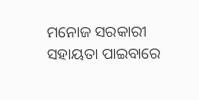ମନୋଜ ସରକାରୀ ସହାୟତା ପାଇବାରେ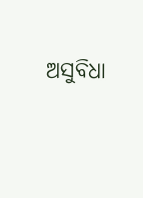ଅସୁବିଧା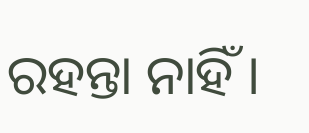ରହନ୍ତା ନାହିଁ ।